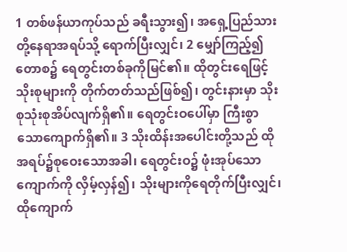1 တစ်ဖန်ယာကုပ်သည် ခရီးသွား၍၊ အရှေ့ပြည်သားတို့နေရာအရပ်သို့ ရောက်ပြီးလျှင်၊ 2 မျှော်ကြည့်၍ တောစ၌ ရေတွင်းတစ်ခုကိုမြင်၏။ ထိုတွင်းရေဖြင့် သိုးစုများကို တိုက်တတ်သည်ဖြစ်၍၊ တွင်းနားမှာ သိုးစုသုံးစုအိပ်လျက်ရှိ၏။ ရေတွင်းဝပေါ်မှာ ကြီးစွာသောကျောက်ရှိ၏။ 3 သိုးထိန်းအပေါင်းတို့သည် ထိုအရပ်၌စုဝေးသောအခါ၊ ရေတွင်းဝ၌ ဖုံးအုပ်သောကျောက်ကို လှိမ့်လှန်၍၊ သိုးများကိုရေတိုက်ပြီးလျှင်၊ ထိုကျောက်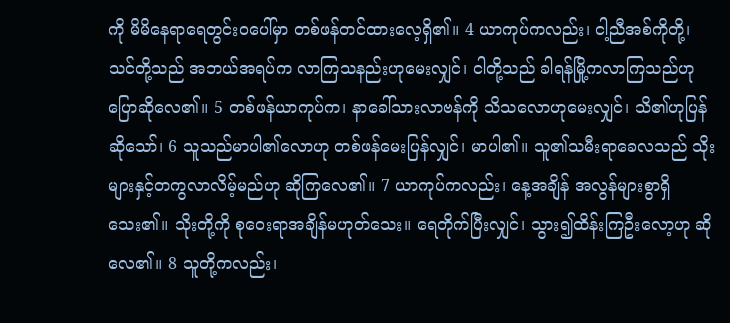ကို မိမိနေရာရေတွင်းဝပေါ်မှာ တစ်ဖန်တင်ထားလေ့ရှိ၏။ 4 ယာကုပ်ကလည်း၊ ငါ့ညီအစ်ကိုတို့၊ သင်တို့သည် အဘယ်အရပ်က လာကြသနည်းဟုမေးလျှင်၊ ငါတို့သည် ခါရန်မြို့ကလာကြသည်ဟု ပြောဆိုလေ၏။ 5 တစ်ဖန်ယာကုပ်က၊ နာခေါ်သားလာဗန်ကို သိသလောဟုမေးလျှင်၊ သိ၏ဟုပြန်ဆိုသော်၊ 6 သူသည်မာပါ၏လောဟု တစ်ဖန်မေးပြန်လျှင်၊ မာပါ၏။ သူ၏သမီးရာခေလသည် သိုးများနှင့်တကွလာလိမ့်မည်ဟု ဆိုကြလေ၏။ 7 ယာကုပ်ကလည်း၊ နေ့အချိန် အလွန်များစွာရှိသေး၏။ သိုးတို့ကို စုဝေးရာအချိန်မဟုတ်သေး။ ရေတိုက်ပြီးလျှင်၊ သွား၍ထိန်းကြဦးလော့ဟု ဆိုလေ၏။ 8 သူတို့ကလည်း၊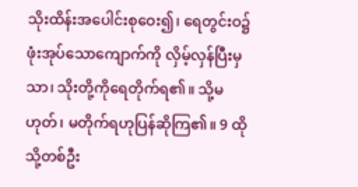သိုးထိန်းအပေါင်းစုဝေး၍၊ ရေတွင်းဝ၌ ဖုံးအုပ်သောကျောက်ကို လှိမ့်လှန်ပြီးမှသာ၊ သိုးတို့ကိုရေတိုက်ရ၏။ သို့မဟုတ်၊ မတိုက်ရဟုပြန်ဆိုကြ၏။ 9 ထိုသို့တစ်ဦး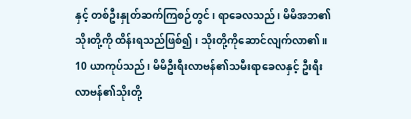နှင့် တစ်ဦးနှုတ်ဆက်ကြစဉ်တွင်၊ ရာခေလသည်၊ မိမိအဘ၏သိုးတို့ကို ထိန်းရသည်ဖြစ်၍၊ သိုးတို့ကိုဆောင်လျက်လာ၏။ 10 ယာကုပ်သည်၊ မိမိဦးရီးလာဗန်၏သမီးရာခေလနှင့် ဦးရီးလာဗန်၏သိုးတို့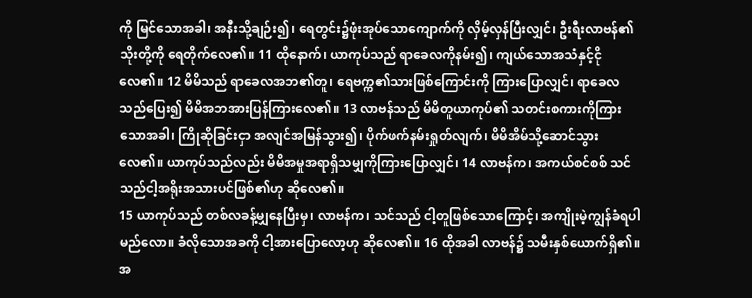ကို မြင်သောအခါ၊ အနီးသို့ချဉ်း၍၊ ရေတွင်း၌ဖုံးအုပ်သောကျောက်ကို လှိမ့်လှန်ပြီးလျှင်၊ ဦးရီးလာဗန်၏သိုးတို့ကို ရေတိုက်လေ၏။ 11 ထိုနောက်၊ ယာကုပ်သည် ရာခေလကိုနမ်း၍၊ ကျယ်သောအသံနှင့်ငိုလေ၏။ 12 မိမိသည် ရာခေလအဘ၏တူ၊ ရေဗက္က၏သားဖြစ်ကြောင်းကို ကြားပြောလျှင်၊ ရာခေလသည်ပြေး၍ မိမိအဘအားပြန်ကြားလေ၏။ 13 လာဗန်သည် မိမိတူယာကုပ်၏ သတင်းစကားကိုကြားသောအခါ၊ ကြိုဆိုခြင်းငှာ အလျင်အမြန်သွား၍၊ ပိုက်ဖက်နမ်းရှုတ်လျက်၊ မိမိအိမ်သို့ဆောင်သွားလေ၏။ ယာကုပ်သည်လည်း မိမိအမှုအရာရှိသမျှကိုကြားပြောလျှင်၊ 14 လာဗန်က၊ အကယ်စင်စစ် သင်သည်ငါ့အရိုးအသားပင်ဖြစ်၏ဟု ဆိုလေ၏။
15 ယာကုပ်သည် တစ်လခန့်မျှနေပြီးမှ၊ လာဗန်က၊ သင်သည် ငါ့တူဖြစ်သောကြောင့်၊ အကျိုးမဲ့ကျွန်ခံရပါမည်လော။ ခံလိုသောအခကို ငါ့အားပြောလော့ဟု ဆိုလေ၏။ 16 ထိုအခါ လာဗန်၌ သမီးနှစ်ယောက်ရှိ၏။ အ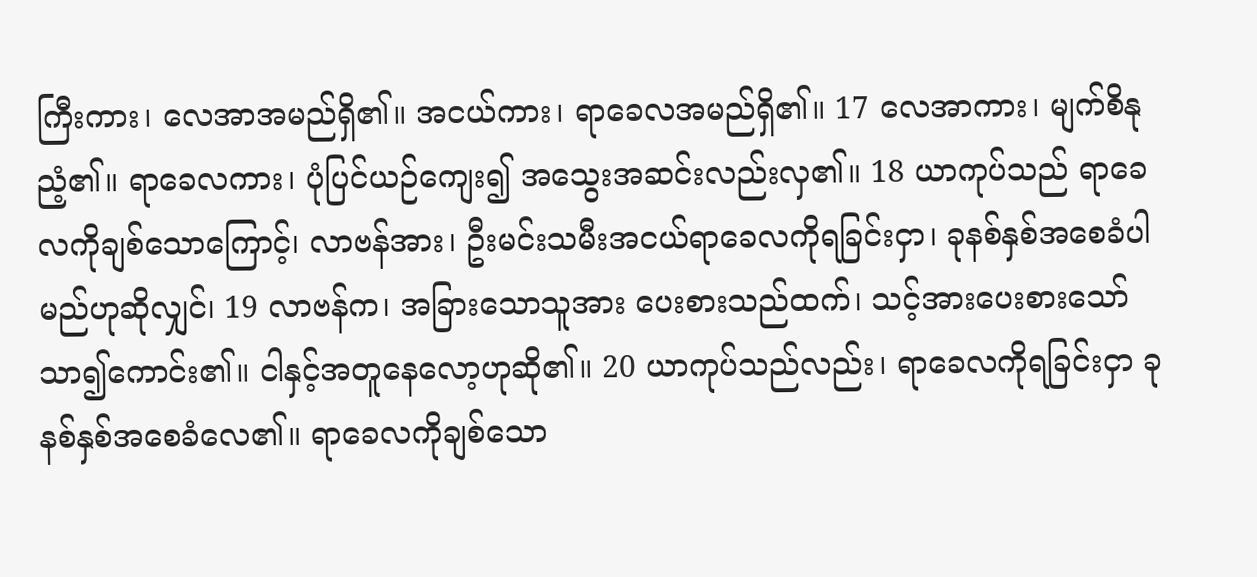ကြီးကား၊ လေအာအမည်ရှိ၏။ အငယ်ကား၊ ရာခေလအမည်ရှိ၏။ 17 လေအာကား၊ မျက်စိနုညံ့၏။ ရာခေလကား၊ ပုံပြင်ယဉ်ကျေး၍ အသွေးအဆင်းလည်းလှ၏။ 18 ယာကုပ်သည် ရာခေလကိုချစ်သောကြောင့်၊ လာဗန်အား၊ ဦးမင်းသမီးအငယ်ရာခေလကိုရခြင်းငှာ၊ ခုနစ်နှစ်အစေခံပါမည်ဟုဆိုလျှင်၊ 19 လာဗန်က၊ အခြားသောသူအား ပေးစားသည်ထက်၊ သင့်အားပေးစားသော် သာ၍ကောင်း၏။ ငါနှင့်အတူနေလော့ဟုဆို၏။ 20 ယာကုပ်သည်လည်း၊ ရာခေလကိုရခြင်းငှာ ခုနစ်နှစ်အစေခံလေ၏။ ရာခေလကိုချစ်သော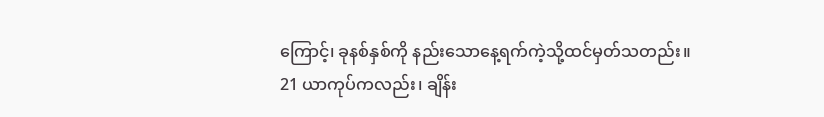ကြောင့်၊ ခုနစ်နှစ်ကို နည်းသောနေ့ရက်ကဲ့သို့ထင်မှတ်သတည်း။
21 ယာကုပ်ကလည်း၊ ချိန်း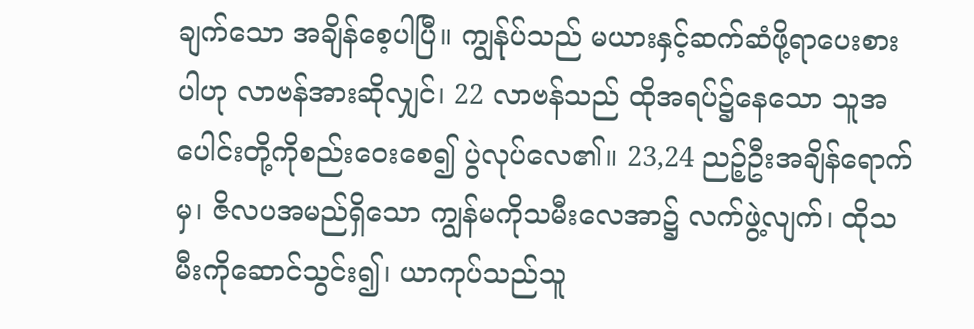ချက်သော အချိန်စေ့ပါပြီ။ ကျွန်ုပ်သည် မယားနှင့်ဆက်ဆံဖို့ရာပေးစားပါဟု လာဗန်အားဆိုလျှင်၊ 22 လာဗန်သည် ထိုအရပ်၌နေသော သူအပေါင်းတို့ကိုစည်းဝေးစေ၍ ပွဲလုပ်လေ၏။ 23,24 ညဉ့်ဦးအချိန်ရောက်မှ၊ ဇိလပအမည်ရှိသော ကျွန်မကိုသမီးလေအာ၌ လက်ဖွဲ့လျက်၊ ထိုသမီးကိုဆောင်သွင်း၍၊ ယာကုပ်သည်သူ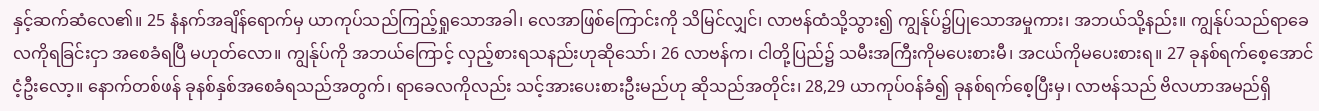နှင့်ဆက်ဆံလေ၏။ 25 နံနက်အချိန်ရောက်မှ ယာကုပ်သည်ကြည့်ရှုသောအခါ၊ လေအာဖြစ်ကြောင်းကို သိမြင်လျှင်၊ လာဗန်ထံသို့သွား၍ ကျွန်ုပ်၌ပြုသောအမှုကား၊ အဘယ်သို့နည်း။ ကျွန်ုပ်သည်ရာခေလကိုရခြင်းငှာ အစေခံရပြီ မဟုတ်လော။ ကျွန်ုပ်ကို အဘယ်ကြောင့် လှည့်စားရသနည်းဟုဆိုသော်၊ 26 လာဗန်က၊ ငါတို့ပြည်၌ သမီးအကြီးကိုမပေးစားမီ၊ အငယ်ကိုမပေးစားရ။ 27 ခုနစ်ရက်စေ့အောင်ငံ့ဦးလော့။ နောက်တစ်ဖန် ခုနစ်နှစ်အစေခံရသည်အတွက်၊ ရာခေလကိုလည်း သင့်အားပေးစားဦးမည်ဟု ဆိုသည်အတိုင်း၊ 28,29 ယာကုပ်ဝန်ခံ၍ ခုနစ်ရက်စေ့ပြီးမှ၊ လာဗန်သည် ဗိလဟာအမည်ရှိ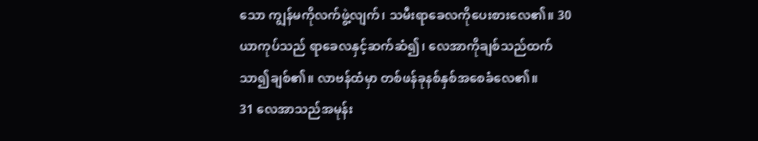သော ကျွန်မကိုလက်ဖွဲ့လျက်၊ သမီးရာခေလကိုပေးစားလေ၏။ 30 ယာကုပ်သည် ရာခေလနှင့်ဆက်ဆံ၍၊ လေအာကိုချစ်သည်ထက်သာ၍ချစ်၏။ လာဗန်ထံမှာ တစ်ဖန်ခုနစ်နှစ်အစေခံလေ၏။
31 လေအာသည်အမုန်း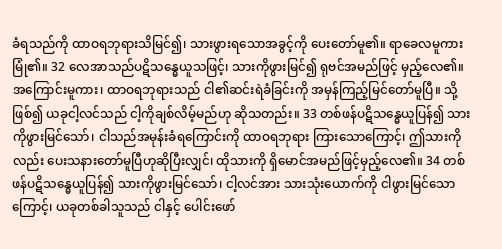ခံရသည်ကို ထာဝရဘုရားသိမြင်၍၊ သားဖွားရသောအခွင့်ကို ပေးတော်မူ၏။ ရာခေလမူကားမြုံ၏။ 32 လေအာသည်ပဋိသန္ဓေယူသဖြင့်၊ သားကိုဖွားမြင်၍ ရုဗင်အမည်ဖြင့် မှည့်လေ၏။ အကြောင်းမူကား၊ ထာဝရဘုရားသည် ငါ၏ဆင်းရဲခံခြင်းကို အမှန်ကြည့်မြင်တော်မူပြီ။ သို့ဖြစ်၍ ယခုငါ့လင်သည် ငါ့ကိုချစ်လိမ့်မည်ဟု ဆိုသတည်း။ 33 တစ်ဖန်ပဋိသန္ဓေယူပြန်၍ သားကိုဖွားမြင်သော်၊ ငါသည်အမုန်းခံရကြောင်းကို ထာဝရဘုရား ကြားသောကြောင့်၊ ဤသားကိုလည်း ပေးသနားတော်မူပြီဟုဆိုပြီးလျှင်၊ ထိုသားကို ရှိမောင်အမည်ဖြင့်မှည့်လေ၏။ 34 တစ်ဖန်ပဋိသန္ဓေယူပြန်၍ သားကိုဖွားမြင်သော်၊ ငါ့လင်အား သားသုံးယောက်ကို ငါဖွားမြင်သောကြောင့်၊ ယခုတစ်ခါသူသည် ငါနှင့် ပေါင်းဖော်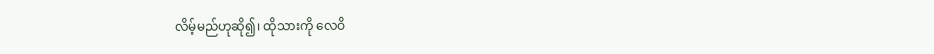လိမ့်မည်ဟုဆို၍၊ ထိုသားကို လေဝိ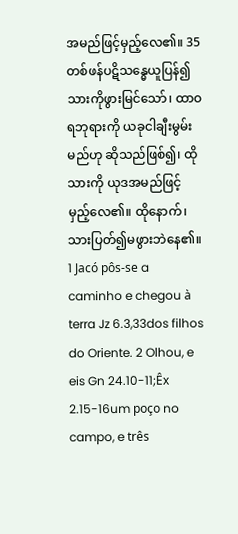အမည်ဖြင့်မှည့်လေ၏။ 35 တစ်ဖန်ပဋိသန္ဓေယူပြန်၍ သားကိုဖွားမြင်သော်၊ ထာဝရဘုရားကို ယခုငါချီးမွမ်းမည်ဟု ဆိုသည်ဖြစ်၍၊ ထိုသားကို ယုဒအမည်ဖြင့် မှည့်လေ၏။ ထိုနောက်၊ သားပြတ်၍မဖွားဘဲနေ၏။
1 Jacó pôs-se a caminho e chegou à terra Jz 6.3,33dos filhos do Oriente. 2 Olhou, e eis Gn 24.10-11;Êx 2.15-16um poço no campo, e três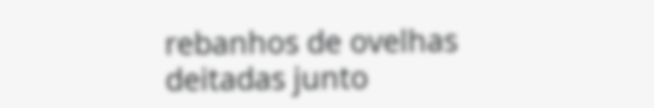rebanhos de ovelhas deitadas junto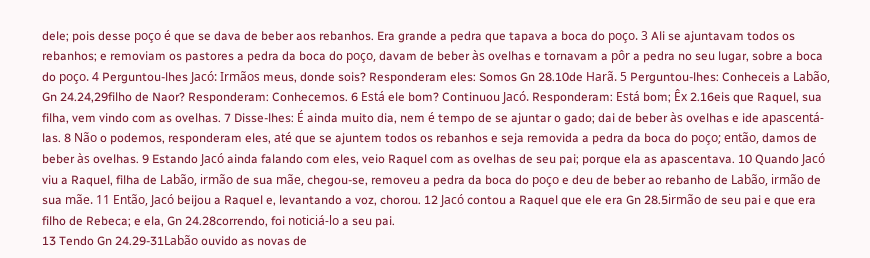dele; pois desse poço é que se dava de beber aos rebanhos. Era grande a pedra que tapava a boca do poço. 3 Ali se ajuntavam todos os rebanhos; e removiam os pastores a pedra da boca do poço, davam de beber às ovelhas e tornavam a pôr a pedra no seu lugar, sobre a boca do poço. 4 Perguntou-lhes Jacó: Irmãos meus, donde sois? Responderam eles: Somos Gn 28.10de Harã. 5 Perguntou-lhes: Conheceis a Labão, Gn 24.24,29filho de Naor? Responderam: Conhecemos. 6 Está ele bom? Continuou Jacó. Responderam: Está bom; Êx 2.16eis que Raquel, sua filha, vem vindo com as ovelhas. 7 Disse-lhes: É ainda muito dia, nem é tempo de se ajuntar o gado; dai de beber às ovelhas e ide apascentá-las. 8 Não o podemos, responderam eles, até que se ajuntem todos os rebanhos e seja removida a pedra da boca do poço; então, damos de beber às ovelhas. 9 Estando Jacó ainda falando com eles, veio Raquel com as ovelhas de seu pai; porque ela as apascentava. 10 Quando Jacó viu a Raquel, filha de Labão, irmão de sua mãe, chegou-se, removeu a pedra da boca do poço e deu de beber ao rebanho de Labão, irmão de sua mãe. 11 Então, Jacó beijou a Raquel e, levantando a voz, chorou. 12 Jacó contou a Raquel que ele era Gn 28.5irmão de seu pai e que era filho de Rebeca; e ela, Gn 24.28correndo, foi noticiá-lo a seu pai.
13 Tendo Gn 24.29-31Labão ouvido as novas de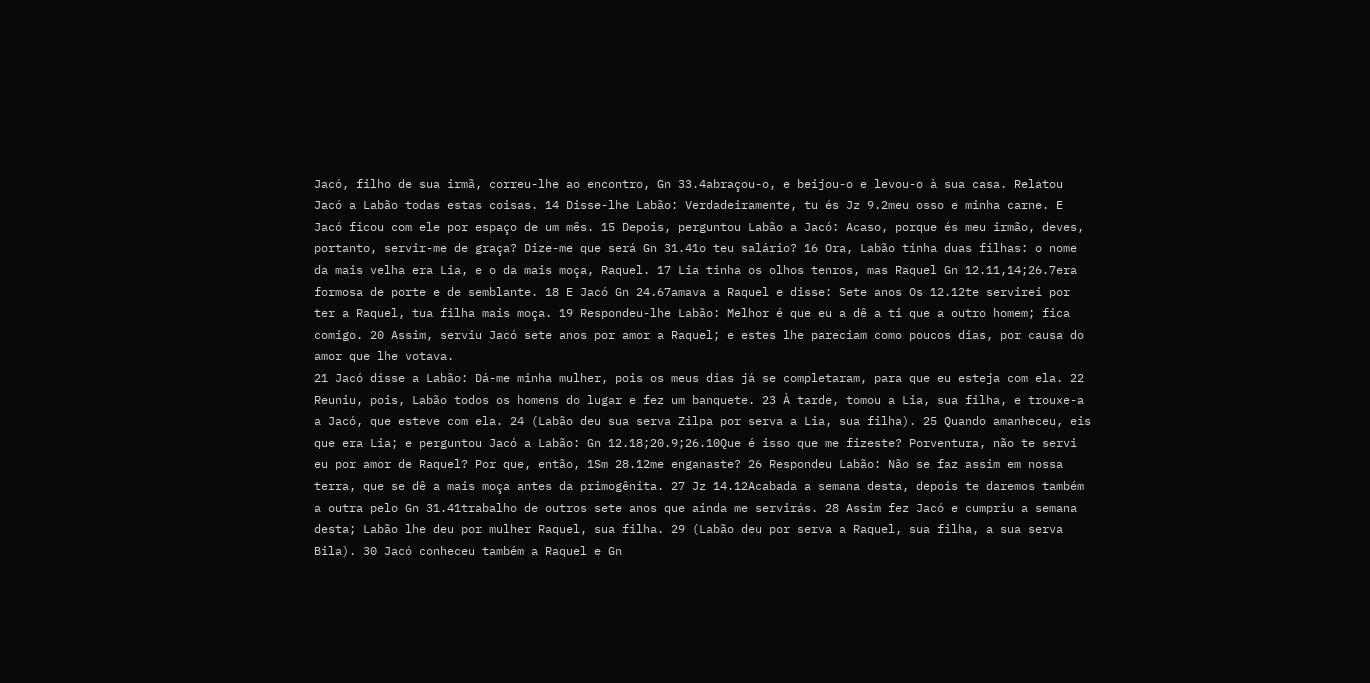Jacó, filho de sua irmã, correu-lhe ao encontro, Gn 33.4abraçou-o, e beijou-o e levou-o à sua casa. Relatou Jacó a Labão todas estas coisas. 14 Disse-lhe Labão: Verdadeiramente, tu és Jz 9.2meu osso e minha carne. E Jacó ficou com ele por espaço de um mês. 15 Depois, perguntou Labão a Jacó: Acaso, porque és meu irmão, deves, portanto, servir-me de graça? Dize-me que será Gn 31.41o teu salário? 16 Ora, Labão tinha duas filhas: o nome da mais velha era Lia, e o da mais moça, Raquel. 17 Lia tinha os olhos tenros, mas Raquel Gn 12.11,14;26.7era formosa de porte e de semblante. 18 E Jacó Gn 24.67amava a Raquel e disse: Sete anos Os 12.12te servirei por ter a Raquel, tua filha mais moça. 19 Respondeu-lhe Labão: Melhor é que eu a dê a ti que a outro homem; fica comigo. 20 Assim, serviu Jacó sete anos por amor a Raquel; e estes lhe pareciam como poucos dias, por causa do amor que lhe votava.
21 Jacó disse a Labão: Dá-me minha mulher, pois os meus dias já se completaram, para que eu esteja com ela. 22 Reuniu, pois, Labão todos os homens do lugar e fez um banquete. 23 À tarde, tomou a Lia, sua filha, e trouxe-a a Jacó, que esteve com ela. 24 (Labão deu sua serva Zilpa por serva a Lia, sua filha). 25 Quando amanheceu, eis que era Lia; e perguntou Jacó a Labão: Gn 12.18;20.9;26.10Que é isso que me fizeste? Porventura, não te servi eu por amor de Raquel? Por que, então, 1Sm 28.12me enganaste? 26 Respondeu Labão: Não se faz assim em nossa terra, que se dê a mais moça antes da primogênita. 27 Jz 14.12Acabada a semana desta, depois te daremos também a outra pelo Gn 31.41trabalho de outros sete anos que ainda me servirás. 28 Assim fez Jacó e cumpriu a semana desta; Labão lhe deu por mulher Raquel, sua filha. 29 (Labão deu por serva a Raquel, sua filha, a sua serva Bila). 30 Jacó conheceu também a Raquel e Gn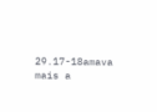29.17-18amava mais a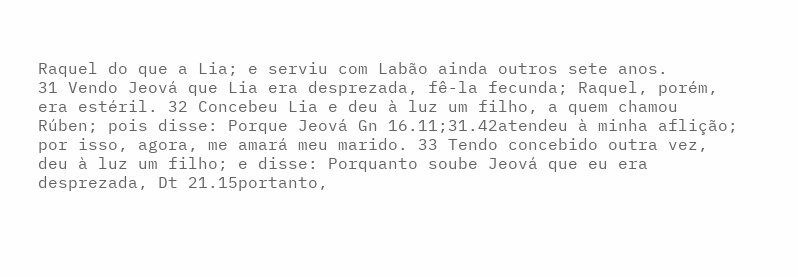Raquel do que a Lia; e serviu com Labão ainda outros sete anos.
31 Vendo Jeová que Lia era desprezada, fê-la fecunda; Raquel, porém, era estéril. 32 Concebeu Lia e deu à luz um filho, a quem chamou Rúben; pois disse: Porque Jeová Gn 16.11;31.42atendeu à minha aflição; por isso, agora, me amará meu marido. 33 Tendo concebido outra vez, deu à luz um filho; e disse: Porquanto soube Jeová que eu era desprezada, Dt 21.15portanto,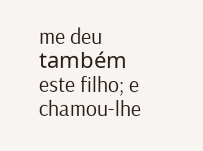me deu também este filho; e chamou-lhe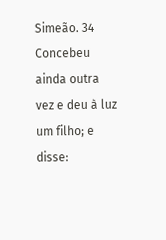Simeão. 34 Concebeu ainda outra vez e deu à luz um filho; e disse: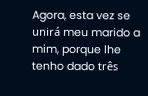Agora, esta vez se unirá meu marido a mim, porque lhe tenho dado três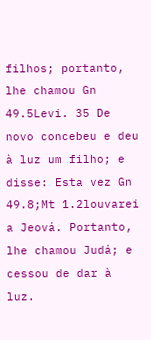filhos; portanto, lhe chamou Gn 49.5Levi. 35 De novo concebeu e deu à luz um filho; e disse: Esta vez Gn 49.8;Mt 1.2louvarei a Jeová. Portanto, lhe chamou Judá; e cessou de dar à luz.